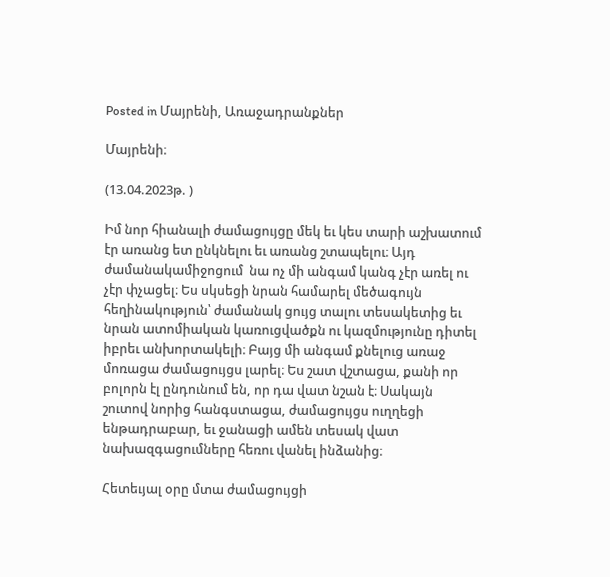Posted in Մայրենի, Առաջադրանքներ

Մայրենի։

(13.04.2023թ. )

Իմ նոր հիանալի ժամացույցը մեկ եւ կես տարի աշխատում էր առանց ետ ընկնելու եւ առանց շտապելու։ Այդ ժամանակամիջոցում  նա ոչ մի անգամ կանգ չէր առել ու չէր փչացել։ Ես սկսեցի նրան համարել մեծագույն հեղինակություն՝ ժամանակ ցույց տալու տեսակետից եւ նրան ատոմիական կառուցվածքն ու կազմությունը դիտել իբրեւ անխորտակելի։ Բայց մի անգամ քնելուց առաջ մոռացա ժամացույցս լարել։ Ես շատ վշտացա, քանի որ բոլորն էլ ընդունում են, որ դա վատ նշան է։ Սակայն շուտով նորից հանգստացա, ժամացույցս ուղղեցի ենթադրաբար, եւ ջանացի ամեն տեսակ վատ նախազգացումները հեռու վանել ինձանից։

Հետեւյալ օրը մտա ժամացույցի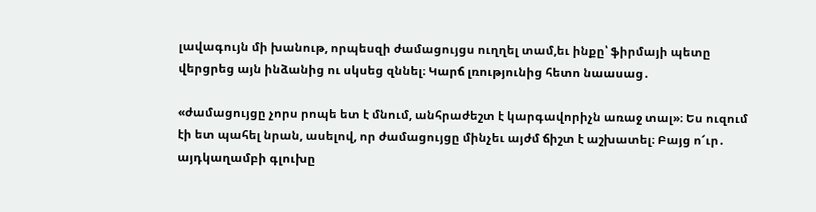լավագույն մի խանութ, որպեսզի ժամացույցս ուղղել տամ,եւ ինքը՝ ֆիրմայի պետը վերցրեց այն ինձանից ու սկսեց զննել։ Կարճ լռությունից հետո նաասաց․

«ժամացույցը չորս րոպե ետ է մնում, անհրաժեշտ է կարգավորիչն առաջ տալ»։ Ես ուզում էի ետ պահել նրան, ասելով, որ ժամացույցը մինչեւ այժմ ճիշտ է աշխատել։ Բայց ո՜ւր․ այդկաղամբի գլուխը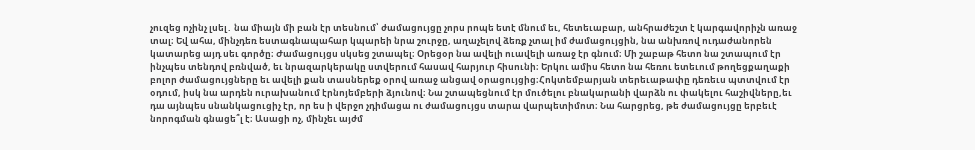չուզեց ոչինչ լսել․ նա միայն մի բան էր տեսնում՝ ժամացույցը չորս րոպե ետէ մնում եւ, հետեւաբար, անհրաժեշտ է կարգավորիչն առաջ տալ։ Եվ ահա, մինչդեռ եստագնապահար կպարեի նրա շուրջը, աղաչելով ձեռք չտալ իմ ժամացույցին, նա անխռով ուդաժանորեն կատարեց այդ սեւ գործը։ Ժամացույցս սկսեց շտապել։ Օրեցօր նա ավելի ուավելի առաջ էր գնում։ Մի շաբաթ հետո նա շտապում էր ինչպես տենդով բռնված, եւ նրազարկերակը ստվերում հասավ հարյուր հիսունի։ Երկու ամիս հետո նա հեռու ետեւում թողեցքաղաքի բոլոր ժամացույցները եւ ավելի քան տասներեք օրով առաջ անցավ օրացույցից։Հոկտեմբարյան տերեւաթափը դեռեւս պտտվում էր օդում, իսկ նա արդեն ուրախանում էրնոյեմբերի ձյունով։ Նա շտապեցնում էր մուծելու բնակարանի վարձն ու փակելու հաշիվները,եւ դա այնպես սնանկացուցիչ էր, որ ես ի վերջո չդիմացա ու ժամացույցս տարա վարպետիմոտ։ Նա հարցրեց, թե ժամացույցը երբեւէ նորոգման գնացե՞լ է։ Ասացի ոչ, մինչեւ այժմ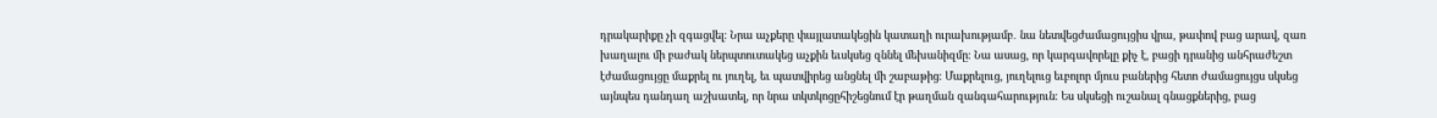դրակարիքը չի զգացվել։ Նրա աչքերը փայլատակեցին կատաղի ուրախությամբ․ նա նետվեցժամացույցիս վրա, թափով բաց արավ, զառ խաղալու մի բաժակ ներպտուտակեց աչքին եւսկսեց զննել մեխանիզմը։ Նա ասաց, որ կարգավորելը քիչ է, բացի դրանից անհրաժեշտ էժամացույցը մաքրել ու յուղել, եւ պատվիրեց անցնել մի շաբաթից։ Մաքրելուց, յուղելուց եւբոլոր մյուս բաներից հետո ժամացույցս սկսեց այնպես դանդաղ աշխատել, որ նրա տկտկոցըհիշեցնում էր թաղման զանգահարություն։ Ես սկսեցի ուշանալ գնացքներից, բաց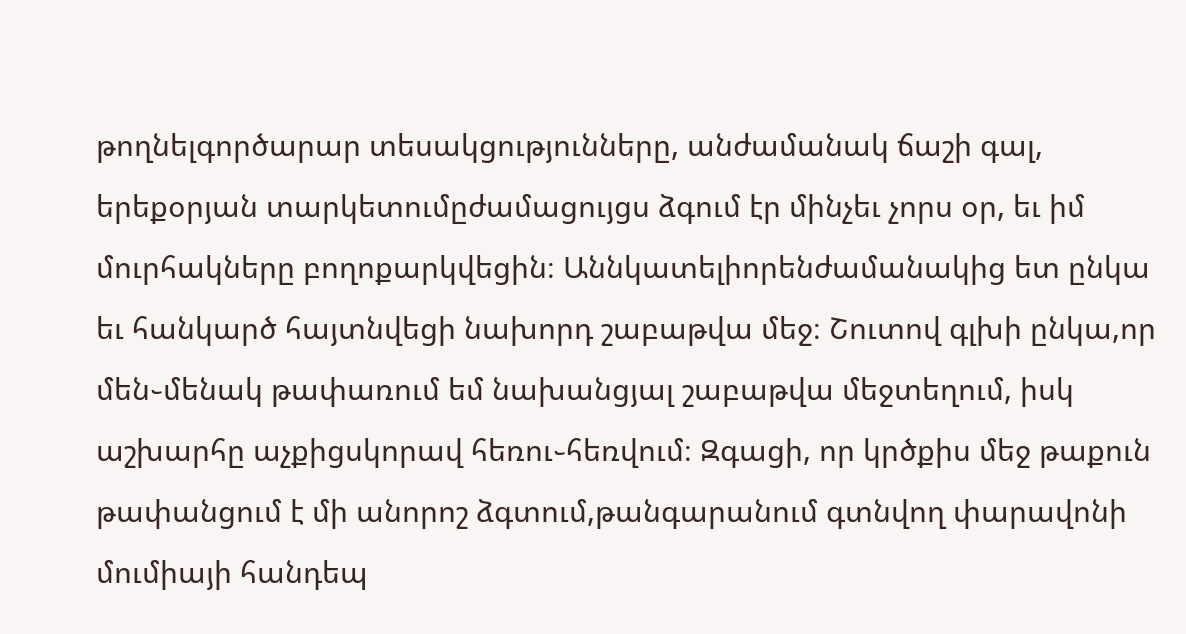թողնելգործարար տեսակցությունները, անժամանակ ճաշի գալ, երեքօրյան տարկետումըժամացույցս ձգում էր մինչեւ չորս օր, եւ իմ մուրհակները բողոքարկվեցին։ Աննկատելիորենժամանակից ետ ընկա եւ հանկարծ հայտնվեցի նախորդ շաբաթվա մեջ։ Շուտով գլխի ընկա,որ մեն֊մենակ թափառում եմ նախանցյալ շաբաթվա մեջտեղում, իսկ աշխարհը աչքիցսկորավ հեռու֊հեռվում։ Զգացի, որ կրծքիս մեջ թաքուն թափանցում է մի անորոշ ձգտում,թանգարանում գտնվող փարավոնի մումիայի հանդեպ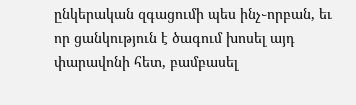ընկերական զգացումի պես ինչ֊որբան, եւ որ ցանկություն է ծագում խոսել այդ փարավոնի հետ, բամբասել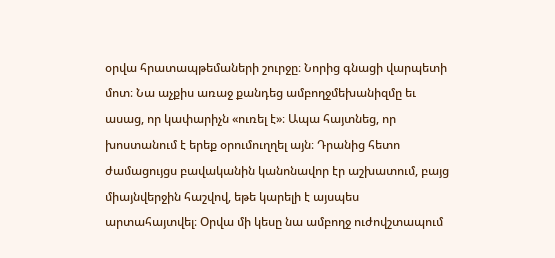օրվա հրատապթեմաների շուրջը։ Նորից գնացի վարպետի մոտ։ Նա աչքիս առաջ քանդեց ամբողջմեխանիզմը եւ ասաց, որ կափարիչն «ուռել է»։ Ապա հայտնեց, որ խոստանում է երեք օրումուղղել այն։ Դրանից հետո ժամացույցս բավականին կանոնավոր էր աշխատում, բայց միայնվերջին հաշվով, եթե կարելի է այսպես արտահայտվել։ Օրվա մի կեսը նա ամբողջ ուժովշտապում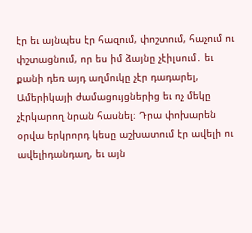էր եւ այնպես էր հազում, փոշտում, հաչում ու փշտացնում, որ ես իմ ձայնը չէիլսում․ եւ քանի դեռ այդ աղմուկը չէր դադարել, Ամերիկայի ժամացույցներից եւ ոչ մեկը չէրկարող նրան հասնել։ Դրա փոխարեն օրվա երկրորդ կեսը աշխատում էր ավելի ու ավելիդանդաղ, եւ այն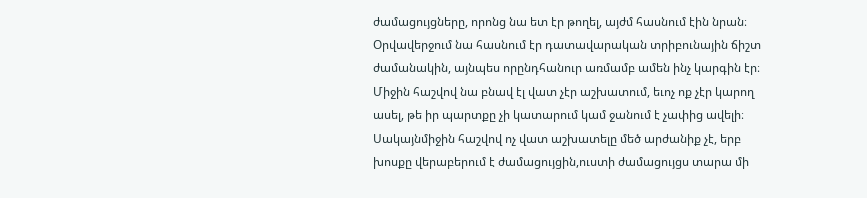ժամացույցները, որոնց նա ետ էր թողել, այժմ հասնում էին նրան։ Օրվավերջում նա հասնում էր դատավարական տրիբունային ճիշտ ժամանակին, այնպես որընդհանուր առմամբ ամեն ինչ կարգին էր։ Միջին հաշվով նա բնավ էլ վատ չէր աշխատում, եւոչ ոք չէր կարող ասել, թե իր պարտքը չի կատարում կամ ջանում է չափից ավելի։ Սակայնմիջին հաշվով ոչ վատ աշխատելը մեծ արժանիք չէ, երբ խոսքը վերաբերում է ժամացույցին,ուստի ժամացույցս տարա մի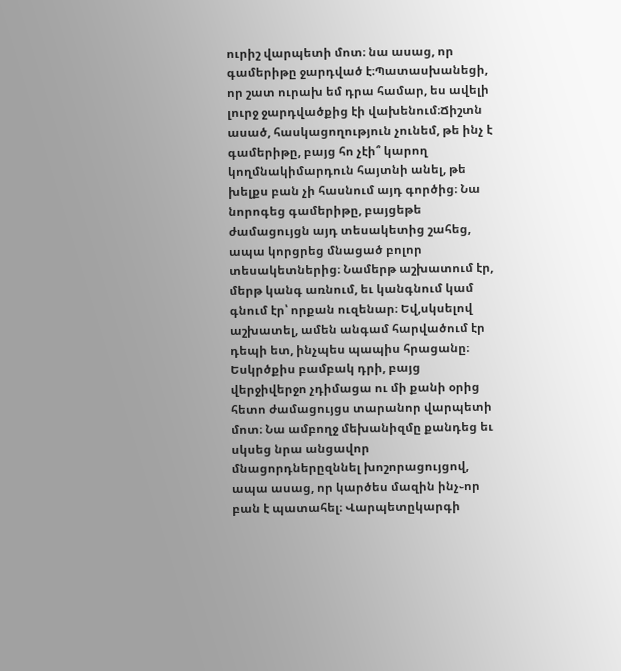ուրիշ վարպետի մոտ։ նա ասաց, որ գամերիթը ջարդված է։Պատասխանեցի, որ շատ ուրախ եմ դրա համար, ես ավելի լուրջ ջարդվածքից էի վախենում։Ճիշտն ասած, հասկացողություն չունեմ, թե ինչ է գամերիթը, բայց հո չէի՞ կարող կողմնակիմարդուն հայտնի անել, թե խելքս բան չի հասնում այդ գործից։ Նա նորոգեց գամերիթը, բայցեթե ժամացույցն այդ տեսակետից շահեց, ապա կորցրեց մնացած բոլոր տեսակետներից։ Նամերթ աշխատում էր, մերթ կանգ առնում, եւ կանգնում կամ գնում էր՝ որքան ուզենար։ Եվ,սկսելով աշխատել, ամեն անգամ հարվածում էր դեպի ետ, ինչպես պապիս հրացանը։ Եսկրծքիս բամբակ դրի, բայց վերջիվերջո չդիմացա ու մի քանի օրից հետո ժամացույցս տարանոր վարպետի մոտ։ Նա ամբողջ մեխանիզմը քանդեց եւ սկսեց նրա անցավոր մնացորդներըզննել խոշորացույցով, ապա ասաց, որ կարծես մազին ինչ֊որ բան է պատահել։ Վարպետըկարգի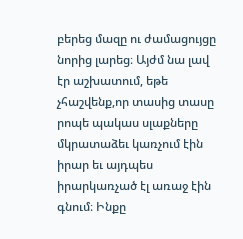բերեց մազը ու ժամացույցը նորից լարեց։ Այժմ նա լավ էր աշխատում, եթե չհաշվենք,որ տասից տասը րոպե պակաս սլաքները մկրատաձեւ կառչում էին իրար եւ այդպես իրարկառչած էլ առաջ էին գնում։ Ինքը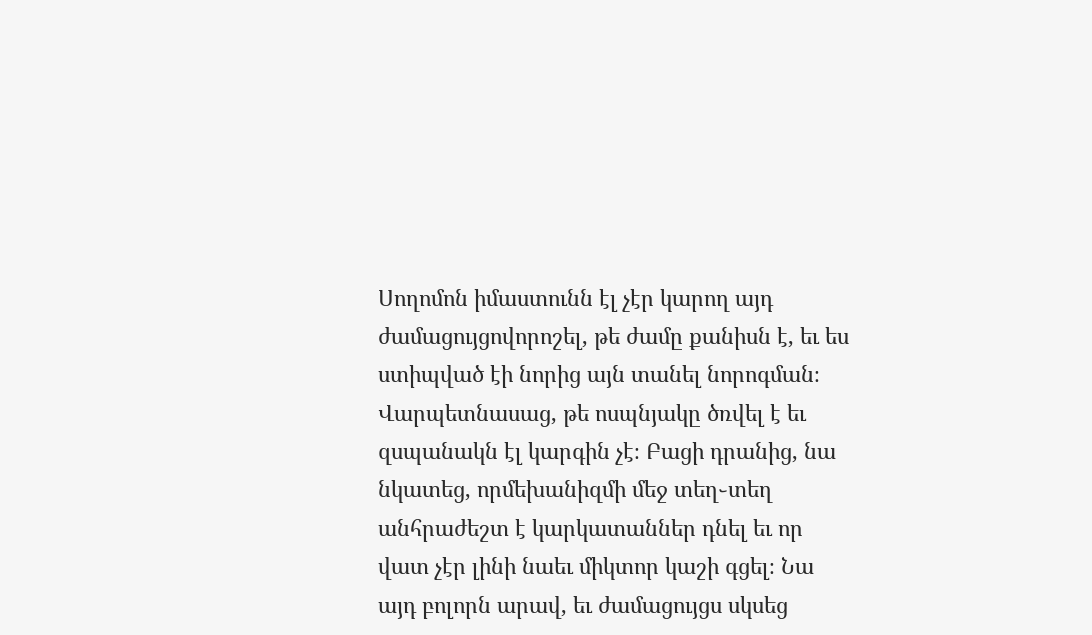Սողոմոն իմաստունն էլ չէր կարող այդ ժամացույցովորոշել, թե ժամը քանիսն է, եւ ես ստիպված էի նորից այն տանել նորոգման։ Վարպետնասաց, թե ոսպնյակը ծռվել է եւ զսպանակն էլ կարգին չէ։ Բացի դրանից, նա նկատեց, որմեխանիզմի մեջ տեղ֊տեղ անհրաժեշտ է կարկատաններ դնել եւ որ վատ չէր լինի նաեւ միկտոր կաշի գցել։ Նա այդ բոլորն արավ, եւ ժամացույցս սկսեց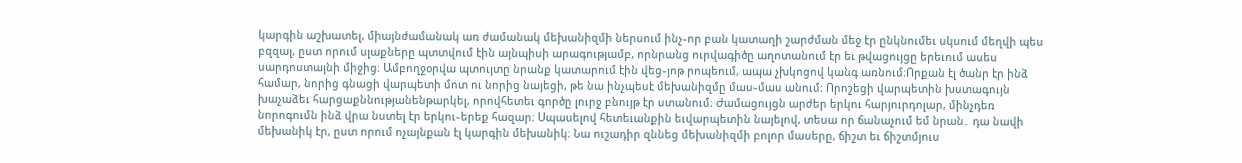կարգին աշխատել, միայնժամանակ առ ժամանակ մեխանիզմի ներսում ինչ֊որ բան կատաղի շարժման մեջ էր ընկնումեւ սկսում մեղվի պես բզզալ, ըստ որում սլաքները պտտվում էին այնպիսի արագությամբ, որնրանց ուրվագիծը աղոտանում էր եւ թվացույցը երեւում ասես սարդոստայնի միջից։ Ամբողջօրվա պտույտը նրանք կատարում էին վեց֊յոթ րոպեում, ապա չխկոցով կանգ առնում։Որքան էլ ծանր էր ինձ համար, նորից գնացի վարպետի մոտ ու նորից նայեցի, թե նա ինչպեսէ մեխանիզմը մաս֊մաս անում։ Որոշեցի վարպետին խստագույն խաչաձեւ հարցաքննությանենթարկել, որովհետեւ գործը լուրջ բնույթ էր ստանում։ Ժամացույցն արժեր երկու հարյուրդոլար, մինչդեռ նորոգումն ինձ վրա նստել էր երկու֊երեք հազար։ Սպասելով հետեւանքին եւվարպետին նայելով, տեսա որ ճանաչում եմ նրան․ դա նավի մեխանիկ էր, ըստ որում ոչայնքան էլ կարգին մեխանիկ։ Նա ուշադիր զննեց մեխանիզմի բոլոր մասերը, ճիշտ եւ ճիշտմյուս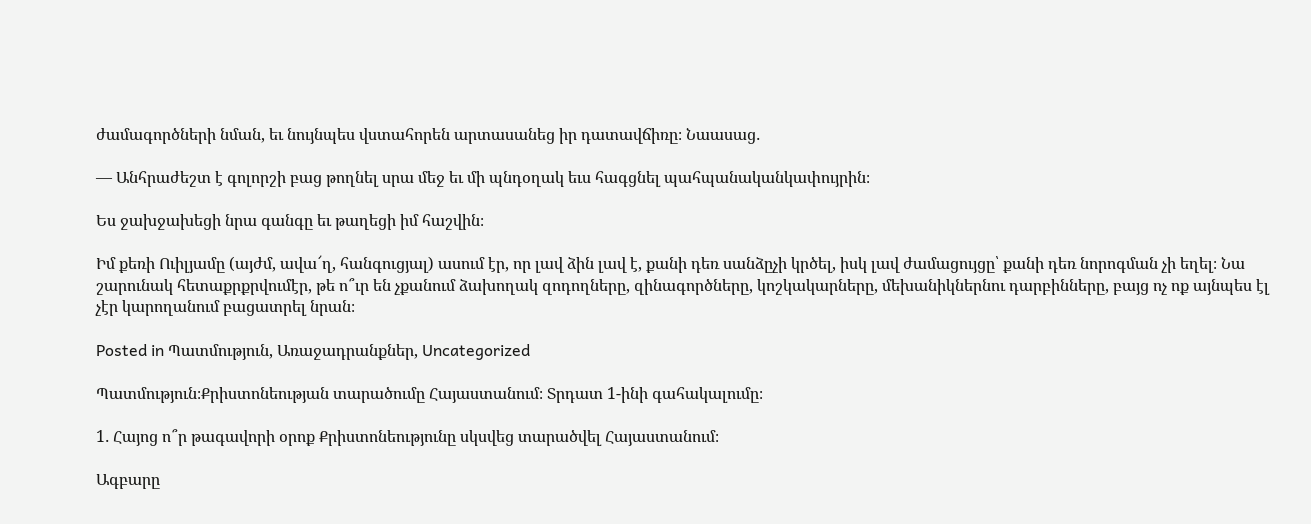ժամագործների նման, եւ նույնպես վստահորեն արտասանեց իր դատավճիռը։ Նաասաց․

— Անհրաժեշտ է գոլորշի բաց թողնել սրա մեջ եւ մի պնդօղակ եւս հագցնել պահպանականկափույրին։

Ես ջախջախեցի նրա գանգը եւ թաղեցի իմ հաշվին։

Իմ քեռի Ուիլյամը (այժմ, ավա՜ղ, հանգուցյալ) ասում էր, որ լավ ձին լավ է, քանի դեռ սանձըչի կրծել, իսկ լավ ժամացույցը՝ քանի դեռ նորոգման չի եղել։ Նա շարունակ հետաքրքրվումէր, թե ո՞ւր են չքանում ձախողակ զոդողները, զինագործները, կոշկակարները, մեխանիկներնու դարբինները, բայց ոչ ոք այնպես էլ չէր կարողանում բացատրել նրան։

Posted in Պատմություն, Առաջադրանքներ, Uncategorized

Պատմություն։Քրիստոնեության տարածումը Հայաստանում։ Տրդատ 1-ինի գահակալումը։

1․ Հայոց ո՞ր թագավորի օրոք Քրիստոնեությունը սկսվեց տարածվել Հայաստանում։

Ագբարը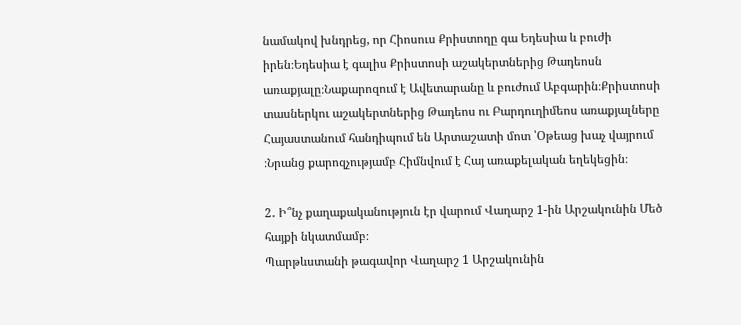նամակով խնդրեց, որ Հիոսուս Քրիստողը գա Եդեսիա և բուժի իրեն։Եդեսիա է գալիս Քրիստոսի աշակերտներից Թադեոսն առաքյալը։Նաքարոզում է Ավետարանը և բուժում Աբգարին։Քրիստոսի տասներկու աշակերտներից Թադեոս ու Բարդուղիմեոս առաքյալները Հայաստանում հանդիպում են Արտաշատի մոտ ՝Օթեաց խաչ վայրում ։Նրանց քարոզչությամբ Հիմնվում է Հայ առաքելական եղեկեցին։

2․ Ի՞նչ քաղաքականություն էր վարում Վաղարշ 1-ին Արշակունին Մեծ հայքի նկատմամբ։
Պարթևստանի թագավոր Վաղարշ 1 Արշակունին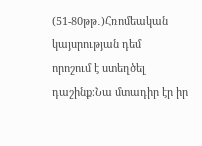(51-80թթ․)Հռոմեական կայսրության դեմ
որոշում է ստեղծել դաշինք։Նա մտադիր էր իր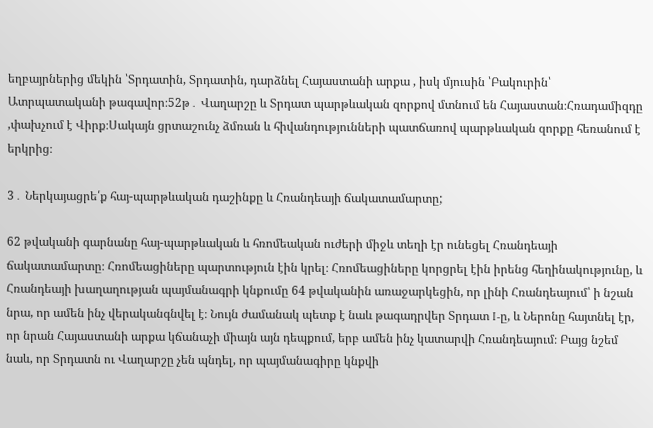եղբայրներից մեկին ՝Տրդատին, Տրդատին, դարձնել Հայաստանի արքա , իսկ մյուսին ՝Բակուրին՝ Ատրպատականի թագավոր։52թ․ Վաղարշը և Տրդատ պարթևական զորքով մտնում են Հայաստան։Հռադամիզդը ,փախչում է Վիրք։Սակայն ցրտաշունչ ձմռան և հիվանդությունների պատճառով պարթևական զորքը հեռանում է երկրից։

3․ Ներկայացրե՛ք հայ-պարթևական դաշինքը և Հռանդեայի ճակատամարտը;

62 թվականի գարնանը հայ-պարթևական և հռոմեական ուժերի միջև տեղի էր ունեցել Հռանդեայի ճակատամարտը։ Հռոմեացիները պարտություն էին կրել։ Հռոմեացիները կորցրել էին իրենց հեղինակությունը, և Հռանդեայի խաղաղության պայմանագրի կնքումը 64 թվականին առաջարկեցին, որ լինի Հռանդեայում՝ ի նշան նրա, որ ամեն ինչ վերականգնվել է։ Նույն ժամանակ պետք է նաև թագադրվեր Տրդատ I-ը, և Ներոնը հայտնել էր, որ նրան Հայաստանի արքա կճանաչի միայն այն դեպքում, երբ ամեն ինչ կատարվի Հռանդեայում։ Բայց նշեմ նաև, որ Տրդատն ու Վաղարշը չեն պնդել, որ պայմանագիրը կնքվի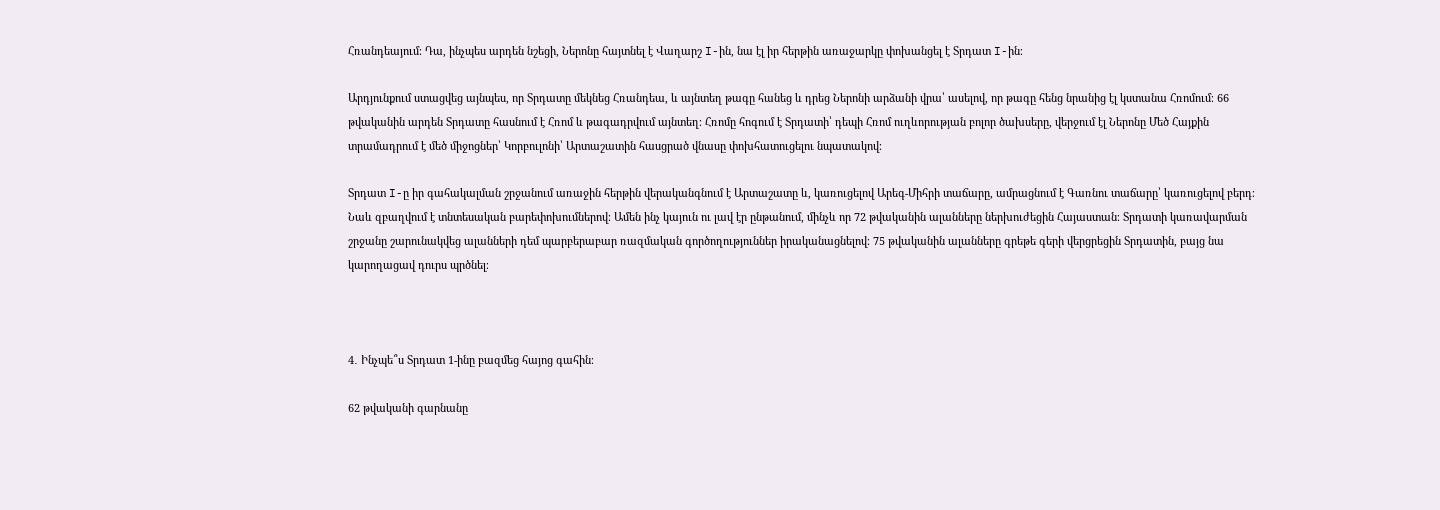Հռանդեայում։ Դա, ինչպես արդեն նշեցի, Ներոնը հայտնել է Վաղարշ I-ին, նա էլ իր հերթին առաջարկը փոխանցել է Տրդատ I-ին։

Արդյունքում ստացվեց այնպես, որ Տրդատը մեկնեց Հռանդեա, և այնտեղ թագը հանեց և դրեց Ներոնի արձանի վրա՝ ասելով, որ թագը հենց նրանից էլ կստանա Հռոմում։ 66 թվականին արդեն Տրդատը հասնում է Հռոմ և թագադրվում այնտեղ։ Հռոմը հոգում է Տրդատի՝ դեպի Հռոմ ուղևորության բոլոր ծախսերը, վերջում էլ Ներոնը Մեծ Հայքին տրամադրում է մեծ միջոցներ՝ Կորբուլոնի՝ Արտաշատին հասցրած վնասը փոխհատուցելու նպատակով։

Տրդատ I-ը իր գահակալման շրջանում առաջին հերթին վերականգնում է Արտաշատը և, կառուցելով Արեգ-Միհրի տաճարը, ամրացնում է Գառնու տաճարը՝ կառուցելով բերդ։ Նաև զբաղվում է տնտեսական բարեփոխումներով։ Ամեն ինչ կայուն ու լավ էր ընթանում, մինչև որ 72 թվականին ալանները ներխուժեցին Հայաստան։ Տրդատի կառավարման շրջանը շարունակվեց ալանների դեմ պարբերաբար ռազմական գործողություններ իրականացնելով։ 75 թվականին ալանները գրեթե գերի վերցրեցին Տրդատին, բայց նա կարողացավ դուրս պրծնել։



4․ Ինչպե՞ս Տրդատ 1-ինը բազմեց հայոց գահին։

62 թվականի գարնանը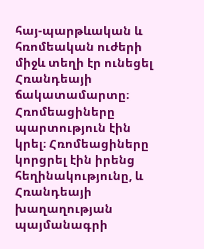հայ-պարթևական և հռոմեական ուժերի միջև տեղի էր ունեցել Հռանդեայի ճակատամարտը։ Հռոմեացիները պարտություն էին կրել։ Հռոմեացիները կորցրել էին իրենց հեղինակությունը, և Հռանդեայի խաղաղության պայմանագրի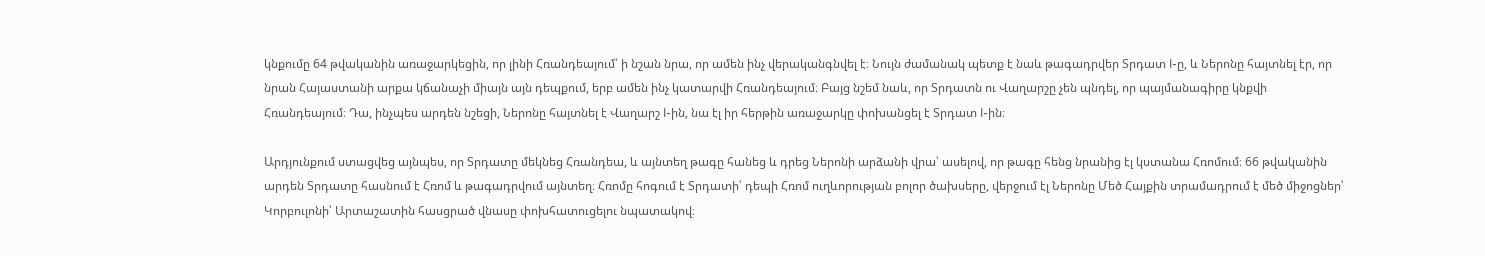կնքումը 64 թվականին առաջարկեցին, որ լինի Հռանդեայում՝ ի նշան նրա, որ ամեն ինչ վերականգնվել է։ Նույն ժամանակ պետք է նաև թագադրվեր Տրդատ I-ը, և Ներոնը հայտնել էր, որ նրան Հայաստանի արքա կճանաչի միայն այն դեպքում, երբ ամեն ինչ կատարվի Հռանդեայում։ Բայց նշեմ նաև, որ Տրդատն ու Վաղարշը չեն պնդել, որ պայմանագիրը կնքվի Հռանդեայում։ Դա, ինչպես արդեն նշեցի, Ներոնը հայտնել է Վաղարշ I-ին, նա էլ իր հերթին առաջարկը փոխանցել է Տրդատ I-ին։

Արդյունքում ստացվեց այնպես, որ Տրդատը մեկնեց Հռանդեա, և այնտեղ թագը հանեց և դրեց Ներոնի արձանի վրա՝ ասելով, որ թագը հենց նրանից էլ կստանա Հռոմում։ 66 թվականին արդեն Տրդատը հասնում է Հռոմ և թագադրվում այնտեղ։ Հռոմը հոգում է Տրդատի՝ դեպի Հռոմ ուղևորության բոլոր ծախսերը, վերջում էլ Ներոնը Մեծ Հայքին տրամադրում է մեծ միջոցներ՝ Կորբուլոնի՝ Արտաշատին հասցրած վնասը փոխհատուցելու նպատակով։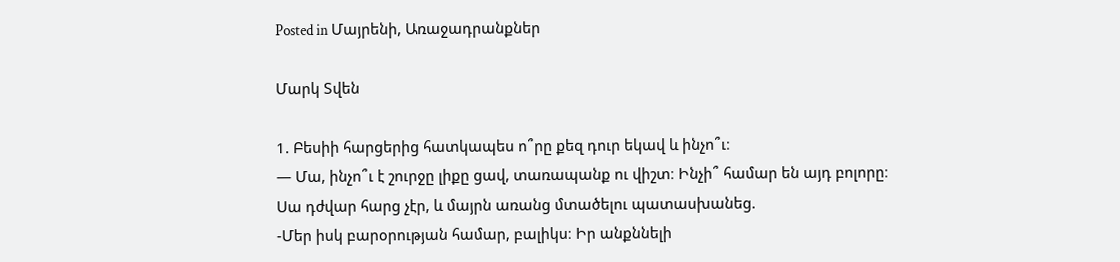Posted in Մայրենի, Առաջադրանքներ

Մարկ Տվեն

1. Բեսիի հարցերից հատկապես ո՞րը քեզ դուր եկավ և ինչո՞ւ։
— Մա, ինչո՞ւ է շուրջը լիքը ցավ, տառապանք ու վիշտ։ Ինչի՞ համար են այդ բոլորը։
Սա դժվար հարց չէր, և մայրն առանց մտածելու պատասխանեց.
-Մեր իսկ բարօրության համար, բալիկս։ Իր անքննելի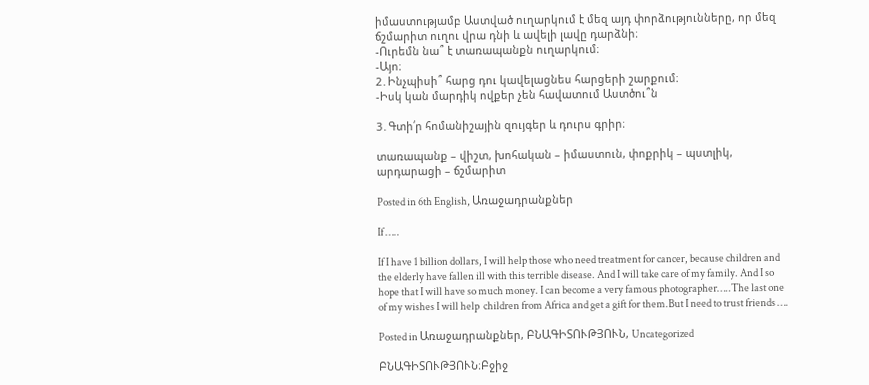իմաստությամբ Աստված ուղարկում է մեզ այդ փորձությունները, որ մեզ ճշմարիտ ուղու վրա դնի և ավելի լավը դարձնի։
-Ուրեմն նա՞ է տառապանքն ուղարկում։
-Այո։
2․Ինչպիսի՞ հարց դու կավելացնես հարցերի շարքում։
-Իսկ կան մարդիկ ովքեր չեն հավատում Աստծու՞ն

3․Գտի՛ր հոմանիշային զույգեր և դուրս գրիր։

տառապանք – վիշտ, խոհական – իմաստուն, փոքրիկ – պստլիկ, արդարացի – ճշմարիտ

Posted in 6th English, Առաջադրանքներ

If …..

If I have 1 billion dollars, I will help those who need treatment for cancer, because children and the elderly have fallen ill with this terrible disease. And I will take care of my family. And I so hope that I will have so much money. I can become a very famous photographer…..The last one  of my wishes I will help  children from Africa and get a gift for them.But I need to trust friends ….

Posted in Առաջադրանքներ, ԲՆԱԳԻՏՈՒԹՅՈՒՆ, Uncategorized

ԲՆԱԳԻՏՈՒԹՅՈՒՆ։Բջիջ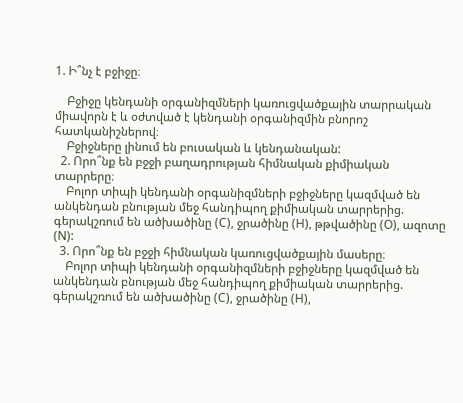1. Ի՞նչ է բջիջը։

    Բջիջը կենդանի օրգանիզմների կառուցվածքային տարրական միավորն է և օժտված է կենդանի օրգանիզմին բնորոշ հատկանիշներով։
    Բջիջները լինում են բուսական և կենդանական:
  2. Որո՞նք են բջջի բաղադրության հիմնական քիմիական տարրերը։
    Բոլոր տիպի կենդանի օրգանիզմների բջիջները կազմված են անկենդան բնության մեջ հանդիպող քիմիական տարրերից. գերակշռում են ածխածինը (C), ջրածինը (H), թթվածինը (O), ազոտը (N):
  3. Որո՞նք են բջջի հիմնական կառուցվածքային մասերը։
    Բոլոր տիպի կենդանի օրգանիզմների բջիջները կազմված են անկենդան բնության մեջ հանդիպող քիմիական տարրերից. գերակշռում են ածխածինը (C), ջրածինը (H),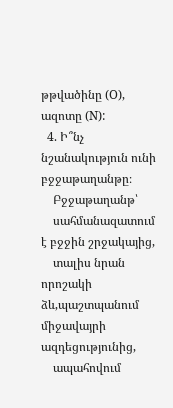թթվածինը (O), ազոտը (N):
  4. Ի՞նչ նշանակություն ունի բջջաթաղանթը։
    Բջջաթաղանթ՝
    սահմանազատում է բջջին շրջակայից,
    տալիս նրան որոշակի ձև,պաշտպանում միջավայրի ազդեցությունից,
    ապահովում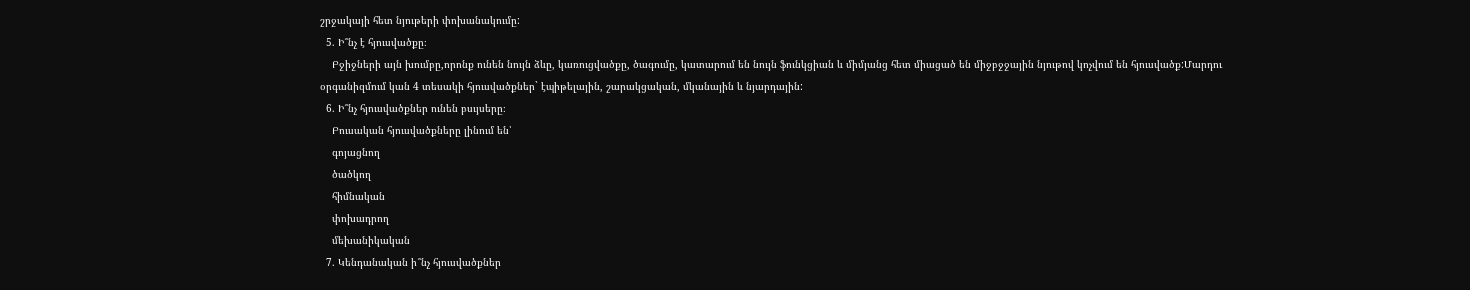շրջակայի հետ նյութերի փոխանակումը:
  5. Ի՞նչ է հյուսվածքը։
    Բջիջների այն խումբը,որոնք ունեն նույն ձևը, կառուցվածքը, ծագումը, կատարում են նույն ֆունկցիան և միմյանց հետ միացած են միջբջջային նյութով կոչվում են հյուսվածք:Մարդու օրգանիզմում կան 4 տեսակի հյուսվածքներ` էպիթելային, շարակցական, մկանային և նյարդային:
  6. Ի՞նչ հյուսվածքներ ունեն բսւյսերը։
    Բուսական հյուսվածքները լինում են՝
    գոյացնող
    ծածկող
    հիմնական
    փոխադրող
    մեխանիկական
  7. Կենդանական ի՞նչ հյուսվածքներ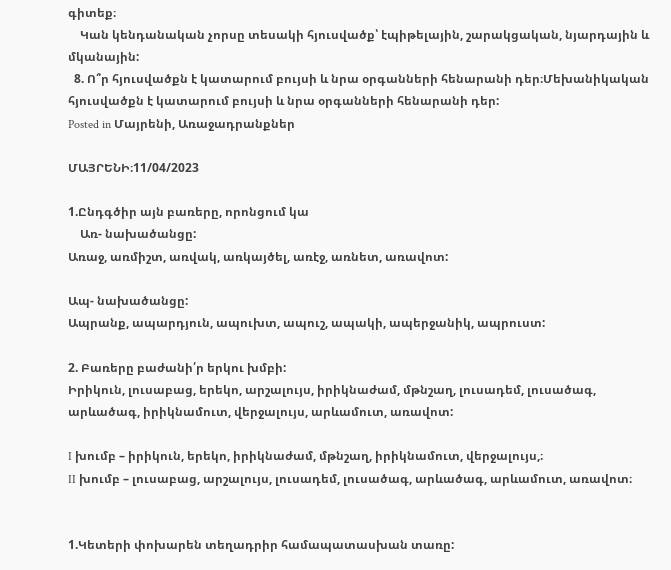գիտեք։
    Կան կենդանական չորսը տեսակի հյուսվածք՝ էպիթելային, շարակցական, նյարդային և մկանային:
  8. Ո՞ր հյուսվածքն է կատարում բույսի և նրա օրգանների հենարանի դեր։Մեխանիկական հյուսվածքն է կատարում բույսի և նրա օրգանների հենարանի դեր:
Posted in Մայրենի, Առաջադրանքներ

ՄԱՅՐԵՆԻ։11/04/2023

1.Ընդգծիր այն բառերը, որոնցում կա
    Առ- նախածանցը:
Առաջ, առմիշտ, առվակ, առկայծել, առէջ, առնետ, առավոտ:

Ապ- նախածանցը:
Ապրանք, ապարդյուն, ապուխտ, ապուշ, ապակի, ապերջանիկ, ապրուստ:

2. Բառերը բաժանի՛ր երկու խմբի:
Իրիկուն, լուսաբաց, երեկո, արշալույս, իրիկնաժամ, մթնշաղ, լուսադեմ, լուսածագ, արևածագ, իրիկնամուտ, վերջալույս, արևամուտ, առավոտ:

I խումբ – իրիկուն, երեկո, իրիկնաժամ, մթնշաղ, իրիկնամուտ, վերջալույս,։
II խումբ – լուսաբաց, արշալույս, լուսադեմ, լուսածագ, արևածագ, արևամուտ, առավոտ։


1.Կետերի փոխարեն տեղադրիր համապատասխան տառը: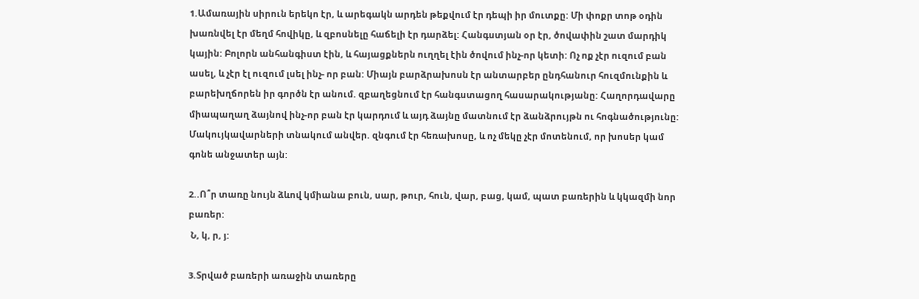1.Ամառային սիրուն երեկո էր, և արեգակն արդեն թեքվում էր դեպի իր մուտքը: Մի փոքր տոթ օդին խառնվել էր մեղմ հովիկը, և զբոսնելը հաճելի էր դարձել: Հանգստյան օր էր, ծովափին շատ մարդիկ կային: Բոլորն անհանգիստ էին, և հայացքներն ուղղել էին ծովում ինչ-որ կետի: Ոչ ոք չէր ուզում բան ասել, և չէր էլ ուզում լսել ինչ- որ բան: Միայն բարձրախոսն էր անտարբեր ընդհանուր հուզմունքին և բարեխղճորեն իր գործն էր անում. զբաղեցնում էր հանգստացող հասարակությանը: Հաղորդավարը միապաղաղ ձայնով ինչ-որ բան էր կարդում և այդ ձայնը մատնում էր ձանձրույթն ու հոգնածությունը: Մակույկավարների տնակում անվեր. զնգում էր հեռախոսը, և ոչ մեկը չէր մոտենում, որ խոսեր կամ գոնե անջատեր այն:

2..Ո՞ր տառը նույն ձևով կմիանա բուն, սար, թուր, հուն, վար, բաց, կամ, պատ բառերին և կկազմի նոր բառեր:
 Ն, կ, ր, յ:

3.Տրված բառերի առաջին տառերը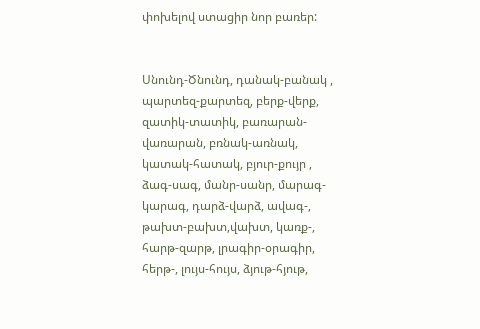փոխելով ստացիր նոր բառեր:


Սնունդ-Ծնունդ, դանակ-բանակ , պարտեզ-քարտեզ, բերք-վերք, զատիկ-տատիկ, բառարան-վառարան, բռնակ-առնակ, կատակ-հատակ, բյուր-քույր , ձագ-սագ, մանր-սանր, մարագ-կարագ, դարձ-վարձ, ավագ-, թախտ-բախտ,վախտ, կառք-, հարթ-զարթ, լրագիր-օրագիր, հերթ-, լույս-հույս, ձյութ-հյութ,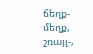ճեղք-մեղք, շռայլ-,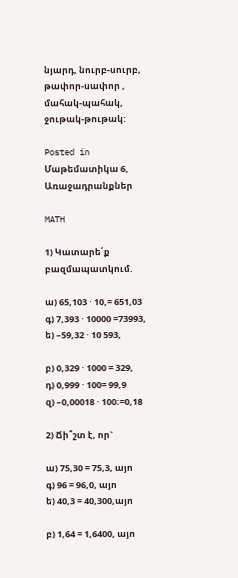նյարդ, նուրբ-սուրբ, թափոր-սափոր , մահակ-պահակ, ջութակ-թութակ:

Posted in Մաթեմատիկա 6, Առաջադրանքներ

MATH

1) Կատարե՛ք բազմապատկում.

ա) 65,103 ⋅ 10,= 651,03              գ) 7,393 ⋅ 10000 =73993,           ե) –59,32 ⋅ 10 593,

բ) 0,329 ⋅ 1000 = 329,              դ) 0,999 ⋅ 100= 99,9               զ) –0,00018 ⋅ 100։=0,18

2) Ճի՞շտ է, որ`

ա) 75,30 = 75,3, այո          գ) 96 = 96,0, այո              ե) 40,3 = 40,300,այո

բ) 1,64 = 1,6400, այո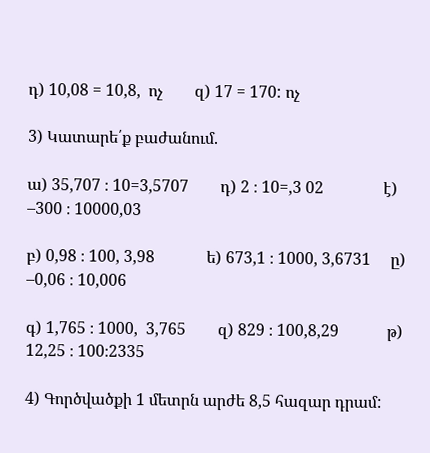դ) 10,08 = 10,8,  ոչ        զ) 17 = 170: ոչ

3) Կատարե՛ք բաժանում.

ա) 35,707 ։ 10=3,5707        դ) 2 ։ 10=,3 02               է) –300 ։ 10000,03

բ) 0,98 ։ 100, 3,98             ե) 673,1 ։ 1000, 3,6731     ը) –0,06 ։ 10,006

գ) 1,765 ։ 1000,  3,765        զ) 829 ։ 100,8,29            թ) 12,25 ։ 100։2335

4) Գործվածքի 1 մետրն արժե 8,5 հազար դրամ: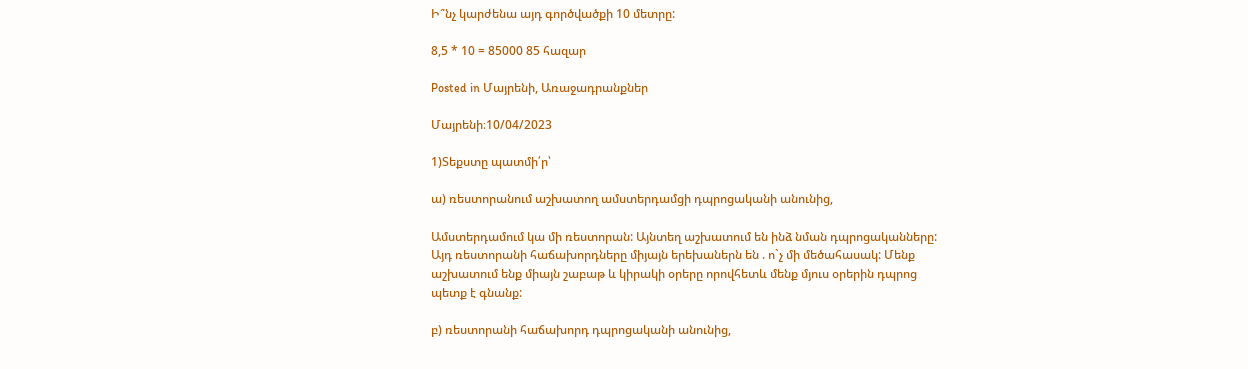Ի՞նչ կարժենա այդ գործվածքի 10 մետրը:

8,5 * 10 = 85000 85 հազար

Posted in Մայրենի, Առաջադրանքներ

Մայրենի։10/04/2023

1)Տեքստը պատմի՛ր՝

ա) ռեստորանում աշխատող ամստերդամցի դպրոցականի անունից,

Ամստերդամում կա մի ռեստորան: Այնտեղ աշխատում են ինձ նման դպրոցականները: Այդ ռեստորանի հաճախորդները միյայն երեխաներն են . ո`չ մի մեծահասակ: Մենք աշխատում ենք միայն շաբաթ և կիրակի օրերը որովհետև մենք մյուս օրերին դպրոց պետք է գնանք:

բ) ռեստորանի հաճախորդ դպրոցականի անունից,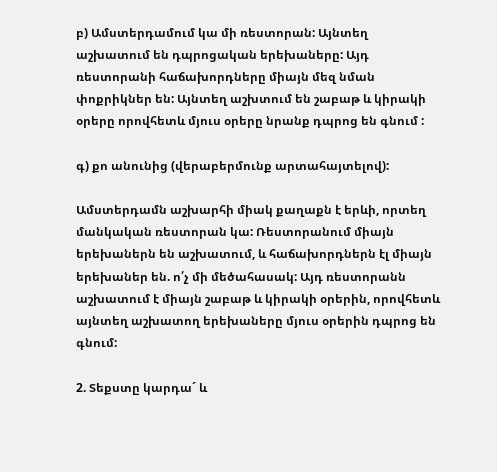բ) Ամստերդամում կա մի ռեստորան: Այնտեղ աշխատում են դպրոցական երեխաները: Այդ ռեստորանի հաճախորդները միայն մեզ նման փոքրիկներ են: Այնտեղ աշխտում են շաբաթ և կիրակի օրերը որովհետև մյուս օրերը նրանք դպրոց են գնում :

գ) քո անունից (վերաբերմունք արտահայտելով):

Ամստերդամն աշխարհի միակ քաղաքն է երևի, որտեղ մանկական ռեստորան կա: Ռեստորանում միայն երեխաներն են աշխատում, և հաճախորդներն էլ միայն երեխաներ են. ո՛չ մի մեծահասակ: Այդ ռեստորանն աշխատում է միայն շաբաթ և կիրակի օրերին, որովհետև այնտեղ աշխատող երեխաները մյուս օրերին դպրոց են գնում:

2. Տեքստը կարդա´ և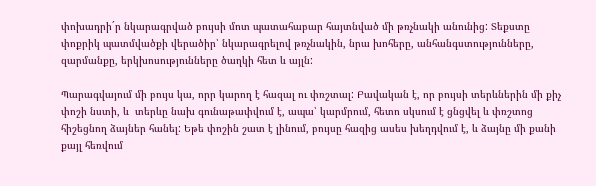փոխադրի´ր նկարագրված բույսի մոտ պատահաբար հայտնված մի թռչնակի անունից: Տեքստը փոքրիկ պատմվածքի վերածիր՝ նկարագրելով թռչնակին, նրա խոհերը, անհանգստությունները, զարմանքը, երկխոսությունները ծաղկի հետ և այլն:

Պարագվայում մի բույս կա, որր կարող է հազալ ու փռշտալ: Բավական է, որ բույսի տերևներին մի քիչ փոշի նստի, և  տերևը նախ գունաթափվում է, ապա՝ կարմրում, հետո սկսում է ցնցվել և փռշտոց  հիշեցնող ձայներ հանել: Եթե փոշին շատ է լինում, բույսը հազից ասես խեղդվում է, և ձայնը մի քանի քայլ հեռվում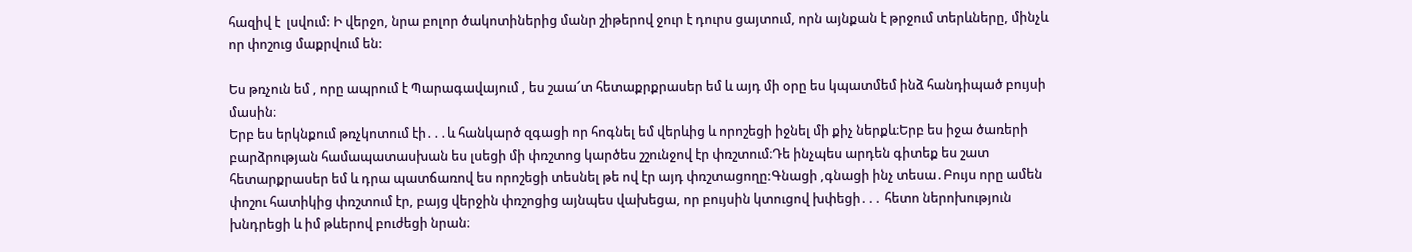հազիվ է  լսվում: Ի վերջո, նրա բոլոր ծակոտիներից մանր շիթերով ջուր է դուրս ցայտում, որն այնքան է թրջում տերևները, մինչև որ փոշուց մաքրվում են:

Ես թռչուն եմ , որը ապրում է Պարագավայում , ես շաա՜տ հետաքրքրասեր եմ և այդ մի օրը ես կպատմեմ ինձ հանդիպած բույսի մասին։
Երբ ես երկնքում թռչկոտում էի․․․և հանկարծ զգացի որ հոգնել եմ վերևից և որոշեցի իջնել մի քիչ ներքև։Երբ ես իջա ծառերի բարձրության համապատասխան ես լսեցի մի փռշտոց կարծես շշունջով էր փռշտում։Դե ինչպես արդեն գիտեք ես շատ հետարքրասեր եմ և դրա պատճառով ես որոշեցի տեսնել թե ով էր այդ փռշտացողը:Գնացի ,գնացի ինչ տեսա․Բույս որը ամեն փոշու հատիկից փռշտում էր, բայց վերջին փռշոցից այնպես վախեցա, որ բույսին կտուցով խփեցի․․․ հետո ներոխություն խնդրեցի և իմ թևերով բուժեցի նրան։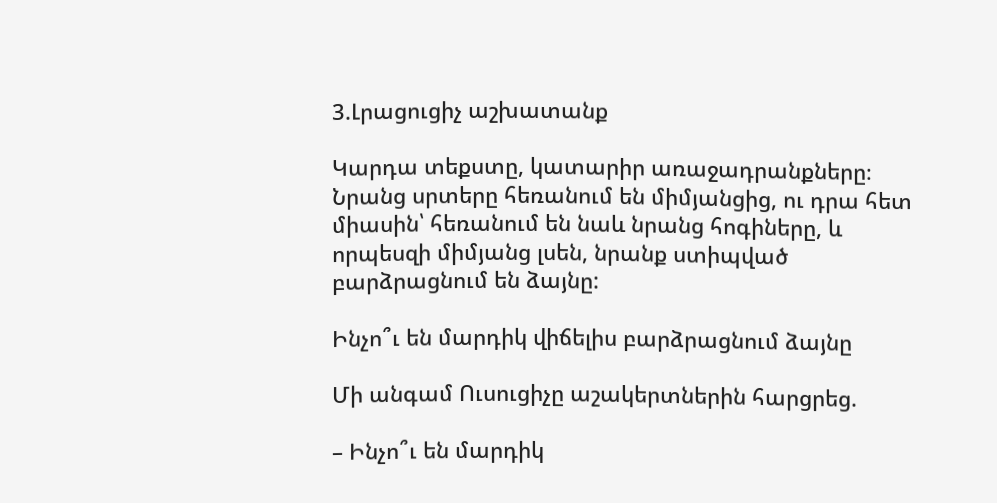3.Լրացուցիչ աշխատանք

Կարդա տեքստը, կատարիր առաջադրանքները։
Նրանց սրտերը հեռանում են միմյանցից, ու դրա հետ միասին՝ հեռանում են նաև նրանց հոգիները, և որպեսզի միմյանց լսեն, նրանք ստիպված բարձրացնում են ձայնը:

Ինչո՞ւ են մարդիկ վիճելիս բարձրացնում ձայնը

Մի անգամ Ուսուցիչը աշակերտներին հարցրեց.

– Ինչո՞ւ են մարդիկ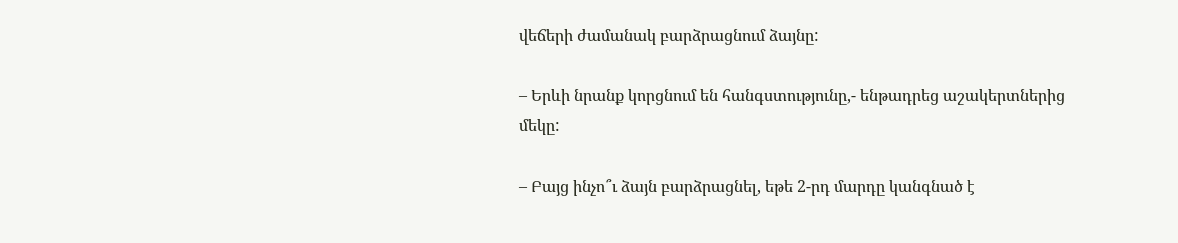վեճերի ժամանակ բարձրացնում ձայնը:

– Երևի նրանք կորցնում են հանգստությունը,- ենթադրեց աշակերտներից մեկը:

– Բայց ինչո՞ւ ձայն բարձրացնել, եթե 2-րդ մարդը կանգնած է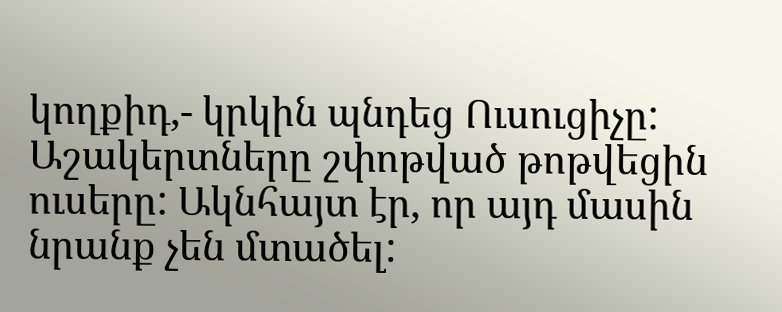կողքիդ,- կրկին պնդեց Ուսուցիչը:
Աշակերտները շփոթված թոթվեցին ուսերը: Ակնհայտ էր, որ այդ մասին նրանք չեն մտածել: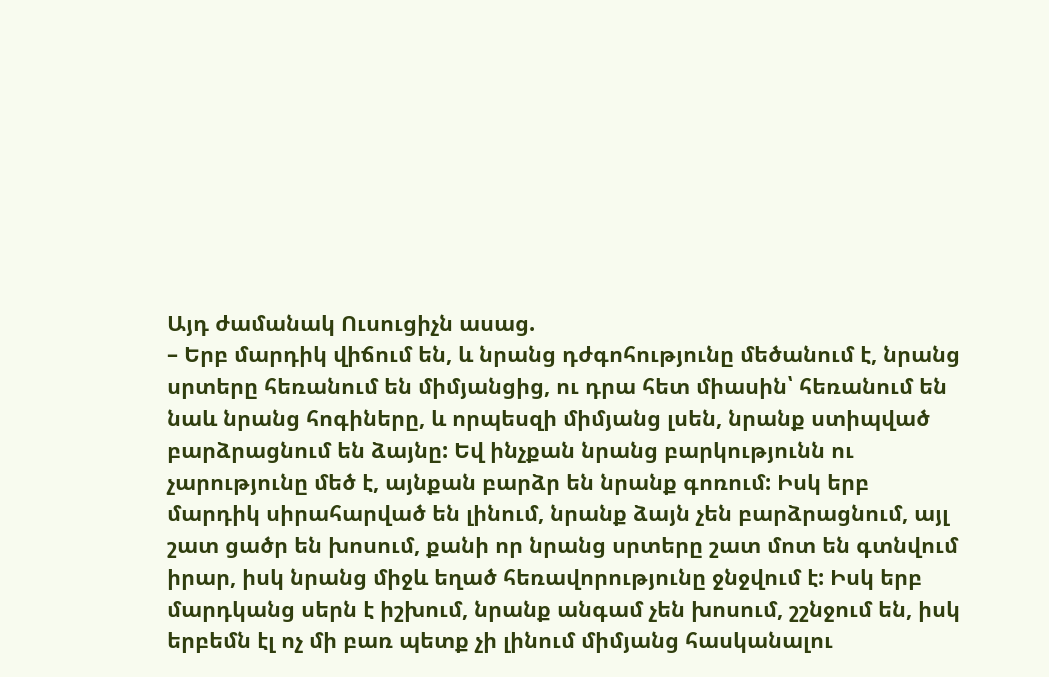Այդ ժամանակ Ուսուցիչն ասաց.
– Երբ մարդիկ վիճում են, և նրանց դժգոհությունը մեծանում է, նրանց սրտերը հեռանում են միմյանցից, ու դրա հետ միասին՝ հեռանում են նաև նրանց հոգիները, և որպեսզի միմյանց լսեն, նրանք ստիպված բարձրացնում են ձայնը: Եվ ինչքան նրանց բարկությունն ու չարությունը մեծ է, այնքան բարձր են նրանք գոռում: Իսկ երբ մարդիկ սիրահարված են լինում, նրանք ձայն չեն բարձրացնում, այլ շատ ցածր են խոսում, քանի որ նրանց սրտերը շատ մոտ են գտնվում իրար, իսկ նրանց միջև եղած հեռավորությունը ջնջվում է: Իսկ երբ մարդկանց սերն է իշխում, նրանք անգամ չեն խոսում, շշնջում են, իսկ երբեմն էլ ոչ մի բառ պետք չի լինում միմյանց հասկանալու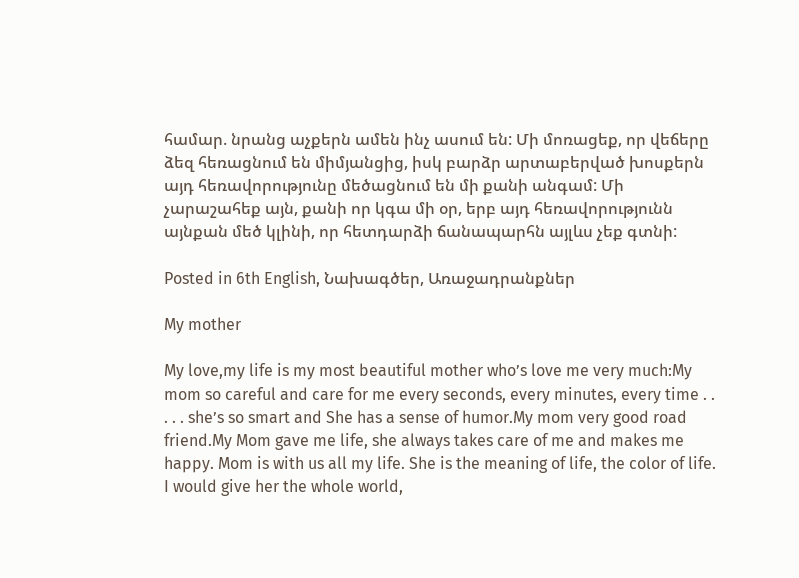համար. նրանց աչքերն ամեն ինչ ասում են: Մի մոռացեք, որ վեճերը ձեզ հեռացնում են միմյանցից, իսկ բարձր արտաբերված խոսքերն այդ հեռավորությունը մեծացնում են մի քանի անգամ: Մի չարաշահեք այն, քանի որ կգա մի օր, երբ այդ հեռավորությունն այնքան մեծ կլինի, որ հետդարձի ճանապարհն այլևս չեք գտնի:

Posted in 6th English, Նախագծեր, Առաջադրանքներ

My mother

My love,my life is my most beautiful mother who’s love me very much:My mom so careful and care for me every seconds, every minutes, every time . . . . . she’s so smart and She has a sense of humor.My mom very good road friend.My Mom gave me life, she always takes care of me and makes me happy. Mom is with us all my life. She is the meaning of life, the color of life. I would give her the whole world,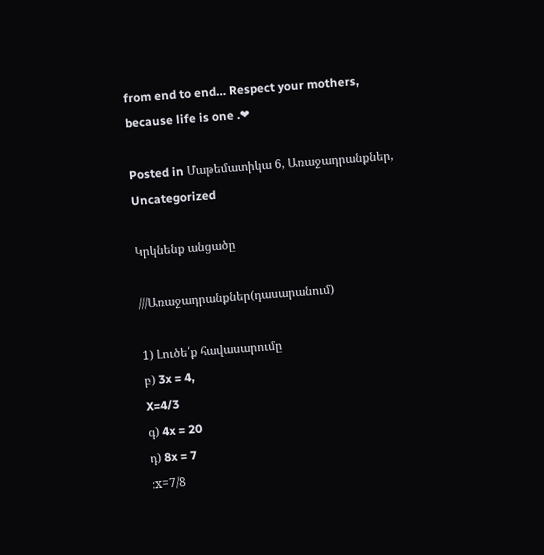from end to end… Respect your mothers, because life is one .❤

Posted in Մաթեմատիկա 6, Առաջադրանքներ, Uncategorized

Կրկնենք անցածը

///Առաջադրանքներ(դասարանում)

1) Լուծե՛ք հավասարումը
բ) 3x = 4,
X=4/3
գ) 4x = 20
դ) 8x = 7
։x=7/8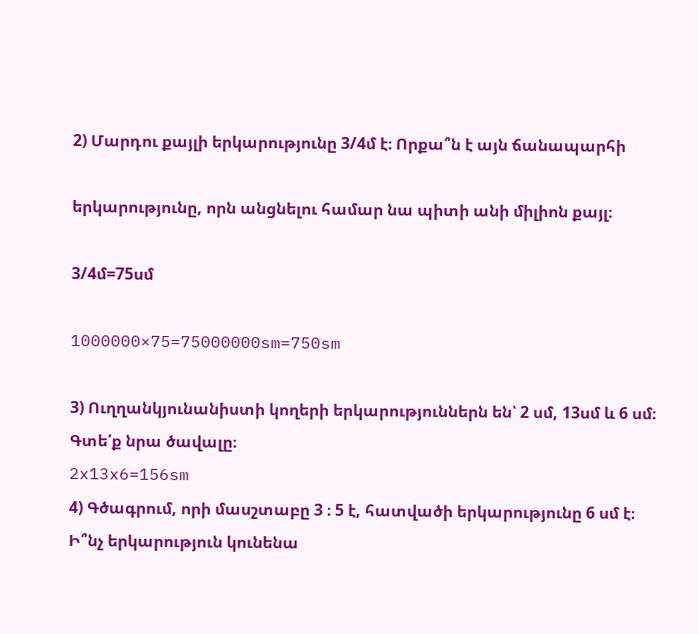2) Մարդու քայլի երկարությունը 3/4մ է։ Որքա՞ն է այն ճանապարհի

երկարությունը, որն անցնելու համար նա պիտի անի միլիոն քայլ։

3/4մ=75սմ

1000000×75=75000000sm=750sm

3) Ուղղանկյունանիստի կողերի երկարություններն են՝ 2 սմ, 13սմ և 6 սմ։ Գտե՛ք նրա ծավալը։
2x13x6=156sm
4) Գծագրում, որի մասշտաբը 3 ։ 5 է, հատվածի երկարությունը 6 սմ է։ Ի՞նչ երկարություն կունենա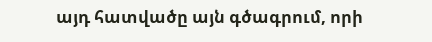այդ հատվածը այն գծագրում, որի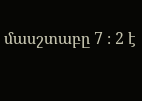մասշտաբը 7 ։ 2 է